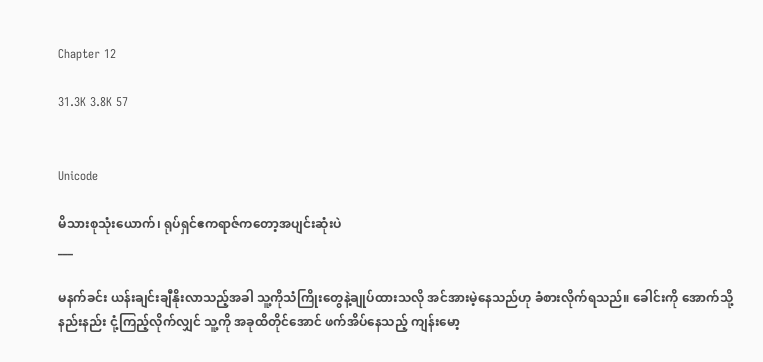Chapter 12

31.3K 3.8K 57


Unicode

မိသားစုသုံးယောက်၊ ရုပ်ရှင်ဧကရာဇ်ကတော့အပျင်းဆုံးပဲ
___

မနက်ခင်း ယန်းချင်းချီနိုးလာသည့်အခါ သူ့ကိုသံကြိုးတွေနဲ့ချုပ်ထားသလို အင်အားမဲ့နေသည်ဟု ခံစားလိုက်ရသည်။ ခေါင်းကို အောက်သို့ နည်းနည်း ငုံ့ကြည့်လိုက်လျှင် သူ့ကို အခုထိတိုင်အောင် ဖက်အိပ်နေသည့် ကျန်းမော့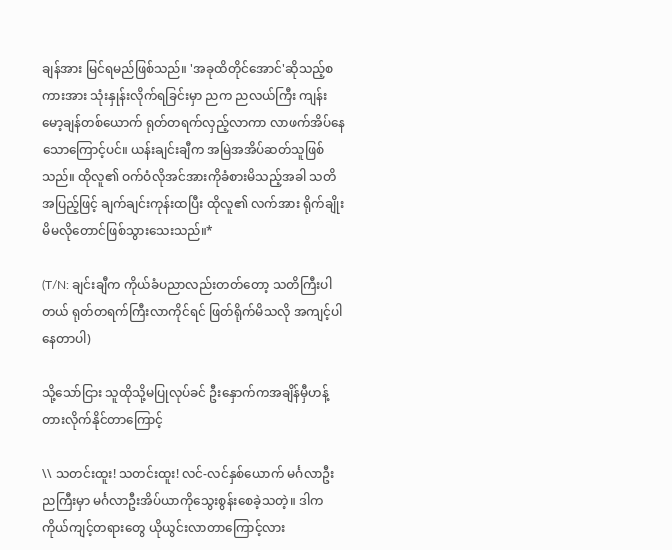ချန်အား မြင်ရမည်ဖြစ်သည်။ 'အခုထိတိုင်အောင်'ဆိုသည့်စကားအား သုံးနှုန်းလိုက်ရခြင်းမှာ ညက ညလယ်ကြီး ကျန်းမော့ချန်တစ်ယောက် ရုတ်တရက်လှည့်လာကာ လာဖက်အိပ်နေသောကြောင့်ပင်။ ယန်းချင်းချီက အမြဲအအိပ်ဆတ်သူဖြစ်သည်။ ထိုလူ၏ ဝက်ဝံလိုအင်အားကိုခံစားမိသည့်အခါ သတိအပြည့်ဖြင့် ချက်ချင်းကုန်းထပြီး ထိုလူ၏ လက်အား ရိုက်ချိုးမိမလိုတောင်ဖြစ်သွားသေးသည်။*

(T/N: ချင်းချီက ကိုယ်ခံပညာလည်းတတ်တော့ သတိကြီးပါတယ် ရုတ်တရက်ကြီးလာကိုင်ရင် ဖြတ်ရိုက်မိသလို အကျင့်ပါနေတာပါ)

သို့သော်ငြား သူထိုသို့မပြုလုပ်ခင် ဦးနှောက်ကအချိန်မှီဟန့်တားလိုက်နိုင်တာကြောင့်

\\ သတင်းထူး! သတင်းထူး! လင်-လင်နှစ်ယောက် မင်္ဂလာဦးညကြီးမှာ မင်္ဂလာဦးအိပ်ယာကိုသွေးစွန်းစေခဲ့သတဲ့။ ဒါက ကိုယ်ကျင့်တရားတွေ ယိုယွင်းလာတာကြောင့်လား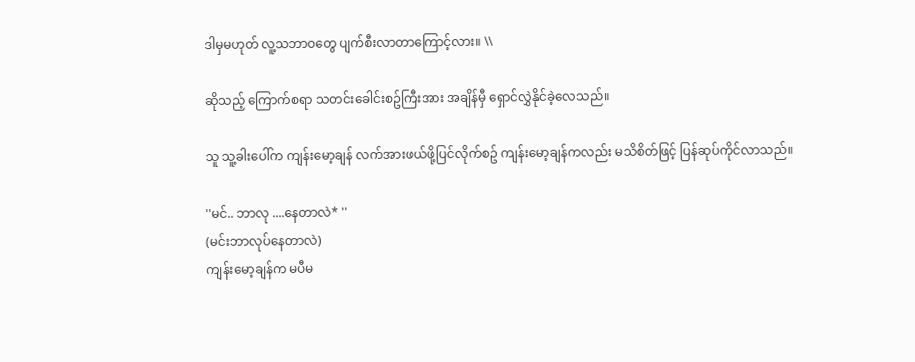ဒါမှမဟုတ် လူ့သဘာဝတွေ ပျက်စီးလာတာကြောင့်လား။ \\

ဆိုသည့် ကြောက်စရာ သတင်းခေါင်းစဥ်ကြီးအား အချိန်မှီ ရှောင်လွှဲနိုင်ခဲ့လေသည်။

သူ သူ့ခါးပေါ်က ကျန်းမော့ချန် လက်အားဖယ်ဖို့ပြင်လိုက်စဥ် ကျန်းမော့ချန်ကလည်း မသိစိတ်ဖြင့် ပြန်ဆုပ်ကိုင်လာသည်။

''မင်.. ဘာလု ....နေတာလဲ* ''
(မင်းဘာလုပ်နေတာလဲ)
ကျန်းမော့ချန်က မပီမ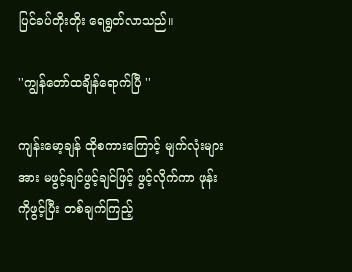ပြင်ခပ်တိုးတိုး ရေရွတ်လာသည်။

''ကျွန်တော်ထချိန်ရောက်ပြီ ''

ကျန်းမော့ချန် ထိုစကားကြောင့် မျက်လုံးများအား မဖွင့်ချင်ဖွင့်ချင်ဖြင့် ဖွင့်လိုက်ကာ ဖုန်းကိုဖွင့်ပြီး တစ်ချက်ကြည့်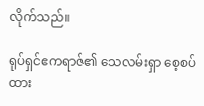လိုက်သည်။

ရုပ်ရှင်ဧကရာဇ်၏ သေလမ်းရှာ စေ့စပ်ထား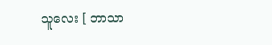သူလေး [ ဘာသာ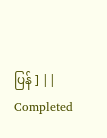ပြန် ] || Completed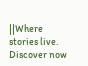||Where stories live. Discover now